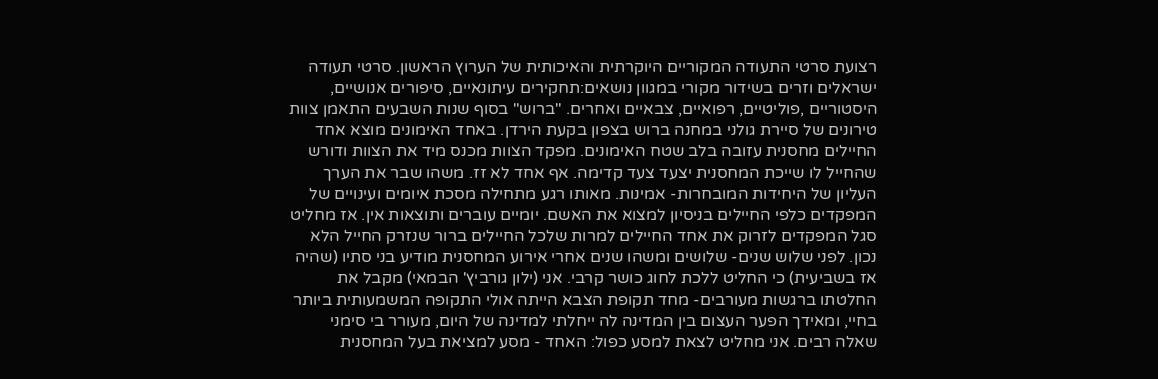רצועת סרטי התעודה המקוריים היוקרתית והאיכותית של הערוץ הראשון. סרטי תעודה ישראלים וזרים בשידור מקורי במגוון נושאים:תחקירים עיתונאיים, סיפורים אנושיים, היסטוריים ,פוליטיים, רפואיים, צבאיים ואחרים. "ברוש" בסוף שנות השבעים התאמן צוות טירונים של סיירת גולני במחנה ברוש בצפון בקעת הירדן. באחד האימונים מוצא אחד החיילים מחסנית עזובה בלב שטח האימונים. מפקד הצוות מכנס מיד את הצוות ודורש שהחייל לו שייכת המחסנית יצעד צעד קדימה. אף אחד לא זז. משהו שבר את הערך העליון של היחידות המובחרות- אמינות. מאותו רגע מתחילה מסכת איומים ועינויים של המפקדים כלפי החיילים בניסיון למצוא את האשם. יומיים עוברים ותוצאות אין. אז מחליט סגל המפקדים לזרוק את אחד החיילים למרות שלכל החיילים ברור שנזרק החייל הלא נכון. לפני שלוש שנים- שלושים ומשהו שנים אחרי אירוע המחסנית מודיע בני סתיו (שהיה אז בשביעית) כי החליט ללכת לחוג כושר קרבי. אני (ילון גורביץ' הבמאי) מקבל את החלטתו ברגשות מעורבים- מחד תקופת הצבא הייתה אולי התקופה המשמעותית ביותר בחיי, ומאידך הפער העצום בין המדינה לה ייחלתי למדינה של היום, מעורר בי סימני שאלה רבים. אני מחליט לצאת למסע כפול: האחד - מסע למציאת בעל המחסנית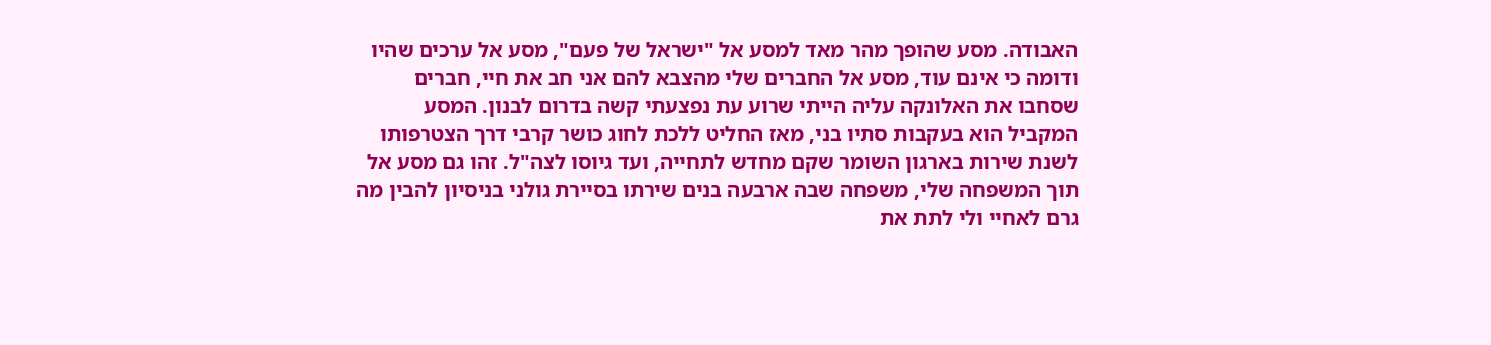האבודה. מסע שהופך מהר מאד למסע אל "ישראל של פעם", מסע אל ערכים שהיו ודומה כי אינם עוד, מסע אל החברים שלי מהצבא להם אני חב את חיי, חברים שסחבו את האלונקה עליה הייתי שרוע עת נפצעתי קשה בדרום לבנון. המסע המקביל הוא בעקבות סתיו בני, מאז החליט ללכת לחוג כושר קרבי דרך הצטרפותו לשנת שירות בארגון השומר שקם מחדש לתחייה, ועד גיוסו לצה"ל. זהו גם מסע אל תוך המשפחה שלי, משפחה שבה ארבעה בנים שירתו בסיירת גולני בניסיון להבין מה גרם לאחיי ולי לתת את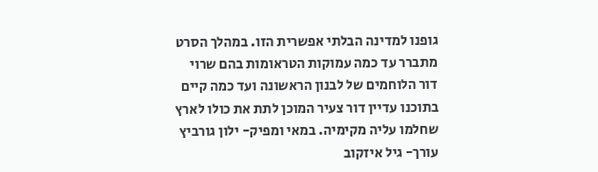גופנו למדינה הבלתי אפשרית הזו. במהלך הסרט מתברר עד כמה עמוקות הטראומות בהם שרוי דור הלוחמים של לבנון הראשונה ועד כמה קיים בתוכנו עדיין דור צעיר המוכן לתת את כולו לארץ שחלמו עליה מקימיה. במאי ומפיק- ילון גורביץ עורך- גיל איזקוב